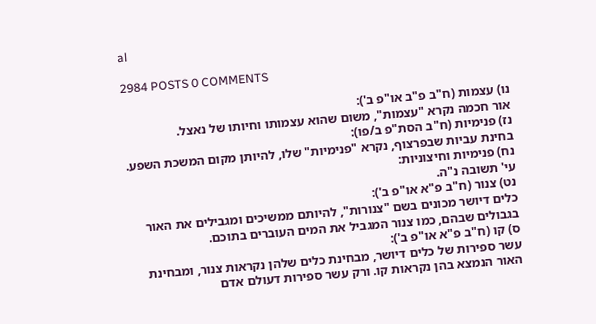al

2984 POSTS 0 COMMENTS

נו) עצמות (ח"ב פ"ב או"פ ב'):
אור חכמה נקרא "עצמות", משום שהוא עצמותו וחיותו של נאצל.
נז) פנימיות (ח"ב הסת"פ ב/פו):
בחינת עביות שבפרצוף, נקרא "פנימיות" שלו, להיותן מקום המשכת השפע.
נח) פנימיות וחיצוניות:
עי' תשובה נ"ה.
נט) צנור (ח"ב פ"א או"פ ב'):
כלים דיושר מכונים בשם "צנורות", להיותם ממשיכים ומגבילים את האור בגבולים שבהם, כמו צנור המגביל את המים העוברים בתוכם.
ס) קו (ח"ב פ"א או"פ ב'):
עשר ספירות של כלים דיושר, מבחינת כלים שלהן נקראות צנור, ומבחינת האור הנמצא בהן נקראות קו. ורק עשר ספירות דעולם אדם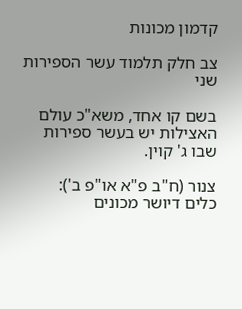קדמון מכונות

צב חלק תלמוד עשר הספירות שני

בשם קו אחד, משא"כ עולם האצילות יש בעשר ספירות שבו ג' קוין.

צנור (ח"ב פ"א או"פ ב'):
כלים דיושר מכונים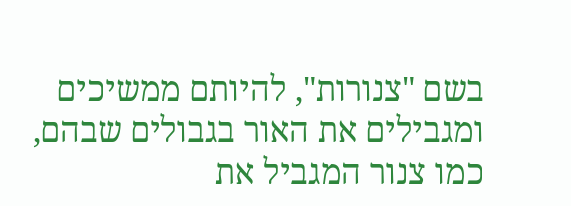בשם "צנורות", להיותם ממשיכים ומגבילים את האור בגבולים שבהם, כמו צנור המגביל את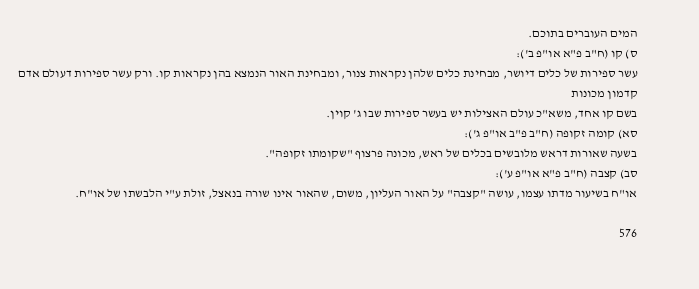המים העוברים בתוכם.
ס) קו (ח"ב פ"א או"פ ב'):
עשר ספירות של כלים דיושר, מבחינת כלים שלהן נקראות צנור, ומבחינת האור הנמצא בהן נקראות קו. ורק עשר ספירות דעולם אדם קדמון מכונות
בשם קו אחד, משא"כ עולם האצילות יש בעשר ספירות שבו ג' קוין.
סא) קומה זקופה (ח"ב פ"ב או"פ ג'):
בשעה שאורות דראש מלובשים בכלים של ראש, מכונה פרצוף "שקומתו זקופה".
סב) קצבה (ח"ב פ"א או"פ ע'):
או"ח בשיעור מדתו עצמו, עושה "קצבה" על האור העליון, משום, שהאור אינו שורה בנאצל, זולת ע"י הלבשתו של או"ח.

576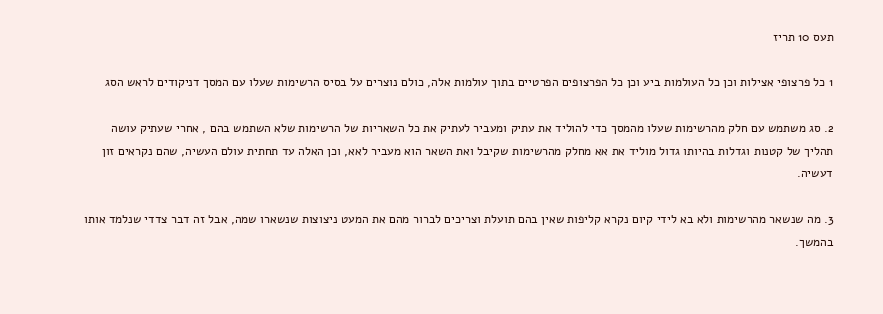תעס 10 תריז

1 כל פרצופי אצילות וכן כל העולמות ביע וכן כל הפרצופים הפרטיים בתוך עולמות אלה, כולם נוצרים על בסיס הרשימות שעלו עם המסך דניקודים לראש הסג

2. סג משתמש עם חלק מהרשימות שעלו מהמסך כדי להוליד את עתיק ומעביר לעתיק את כל השאריות של הרשימות שלא השתמש בהם , אחרי שעתיק עושה תהליך של קטנות וגדלות בהיותו גדול מוליד את אא מחלק מהרשימות שקיבל ואת השאר הוא מעביר לאא, וכן האלה עד תחתית עולם העשיה, שהם נקראים זון דעשיה.

3. מה שנשאר מהרשימות ולא בא לידי קיום נקרא קליפות שאין בהם תועלת וצריכים לברור מהם את המעט ניצוצות שנשארו שמה, אבל זה דבר צדדי שנלמד אותו בהמשך.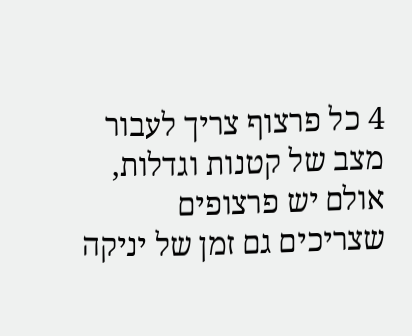4 כל פרצוף צריך לעבור מצב של קטנות וגדלות, אולם יש פרצופים שצריכים גם זמן של יניקה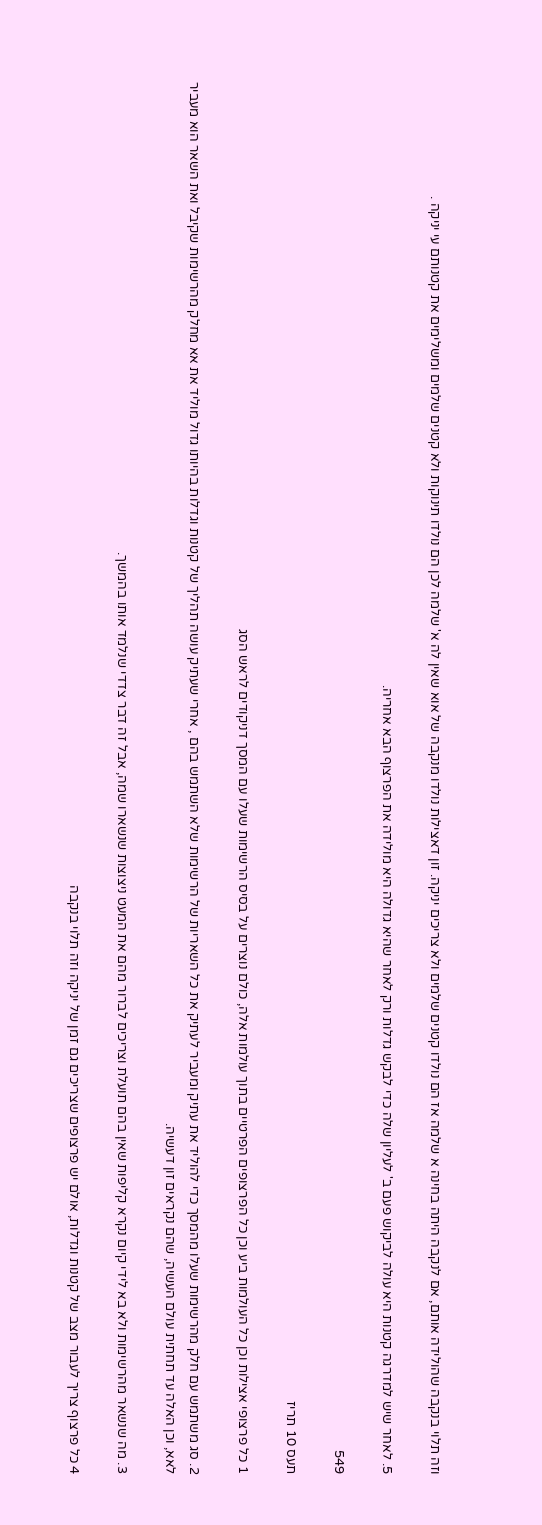וזה תלוי בנקבה שהולידה אותם, אם לנקבה היתה בחינה א שלמה אז הם נולדו קטנים שלמים ולא צריכים יניקה. זון דאצילות נולדו מנקבה של אוא שאין לה א' שלמה לכן הם נולדו תינוקות ולא קטנים שלמים ומשלימים את קטנותם עי יניקה .

5. לאחר שיש למדרגה קטנות היא עולה לביקוש פעם ב' לעליון שלה כדי לבקש גדלות ורק לאחר שהיא גדולה היא מולידה את הפרצוף הבא אחריה.

549

תעס 10 תריז

1 כל פרצופי אצילות וכן כל העולמות ביע וכן כל הפרצופים הפרטיים בתוך עולמות אלה, כולם נוצרים על בסיס הרשימות שעלו עם המסך דניקודים לראש הסג

2. סג משתמש עם חלק מהרשימות שעלו מהמסך כדי להוליד את עתיק ומעביר לעתיק את כל השאריות של הרשימות שלא השתמש בהם , אחרי שעתיק עושה תהליך של קטנות וגדלות בהיותו גדול מוליד את אא מחלק מהרשימות שקיבל ואת השאר הוא מעביר לאא, וכן האלה עד תחתית עולם העשיה, שהם נקראים זון דעשיה.

3. מה שנשאר מהרשימות ולא בא לידי קיום נקרא קליפות שאין בהם תועלת וצריכים לברור מהם את המעט ניצוצות שנשארו שמה, אבל זה דבר צדדי שנלמד אותו בהמשך.

4 כל פרצוף צריך לעבור מצב של קטנות וגדלות, אולם יש פרצופים שצריכים גם זמן של יניקה וזה תלוי בנקבה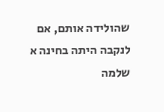שהולידה אותם, אם לנקבה היתה בחינה א שלמה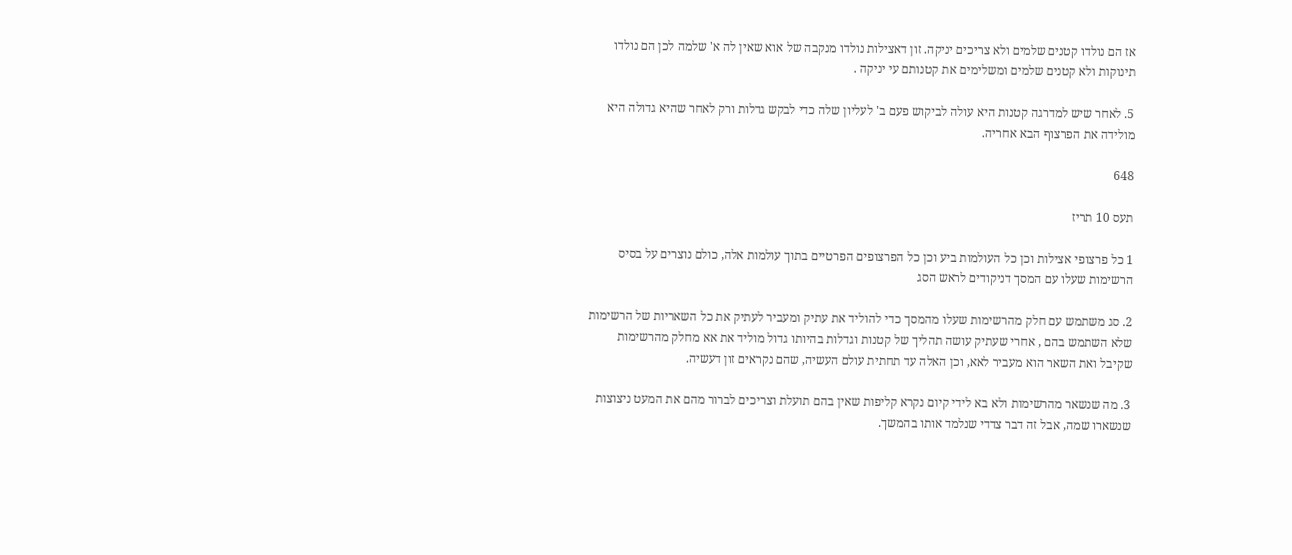אז הם נולדו קטנים שלמים ולא צריכים יניקה. זון דאצילות נולדו מנקבה של אוא שאין לה א' שלמה לכן הם נולדו תינוקות ולא קטנים שלמים ומשלימים את קטנותם עי יניקה .

5. לאחר שיש למדרגה קטנות היא עולה לביקוש פעם ב' לעליון שלה כדי לבקש גדלות ורק לאחר שהיא גדולה היא מולידה את הפרצוף הבא אחריה.

648

תעס 10 תריז

1 כל פרצופי אצילות וכן כל העולמות ביע וכן כל הפרצופים הפרטיים בתוך עולמות אלה, כולם נוצרים על בסיס הרשימות שעלו עם המסך דניקודים לראש הסג

2. סג משתמש עם חלק מהרשימות שעלו מהמסך כדי להוליד את עתיק ומעביר לעתיק את כל השאריות של הרשימות שלא השתמש בהם , אחרי שעתיק עושה תהליך של קטנות וגדלות בהיותו גדול מוליד את אא מחלק מהרשימות שקיבל ואת השאר הוא מעביר לאא, וכן האלה עד תחתית עולם העשיה, שהם נקראים זון דעשיה.

3. מה שנשאר מהרשימות ולא בא לידי קיום נקרא קליפות שאין בהם תועלת וצריכים לברור מהם את המעט ניצוצות שנשארו שמה, אבל זה דבר צדדי שנלמד אותו בהמשך.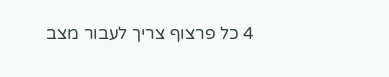4 כל פרצוף צריך לעבור מצב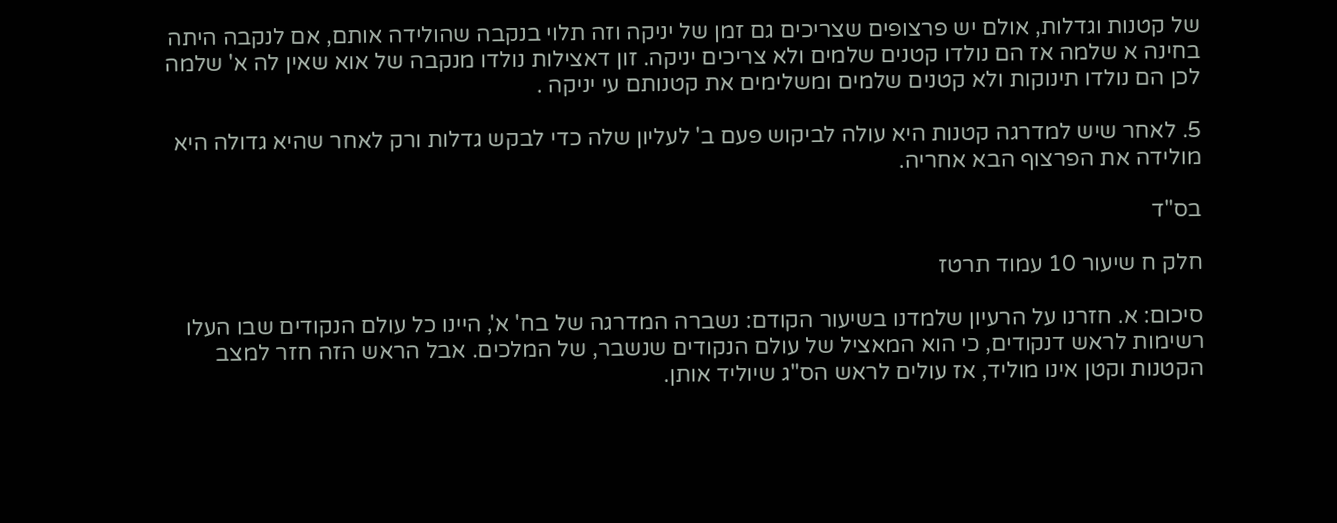של קטנות וגדלות, אולם יש פרצופים שצריכים גם זמן של יניקה וזה תלוי בנקבה שהולידה אותם, אם לנקבה היתה בחינה א שלמה אז הם נולדו קטנים שלמים ולא צריכים יניקה. זון דאצילות נולדו מנקבה של אוא שאין לה א' שלמה לכן הם נולדו תינוקות ולא קטנים שלמים ומשלימים את קטנותם עי יניקה .

5. לאחר שיש למדרגה קטנות היא עולה לביקוש פעם ב' לעליון שלה כדי לבקש גדלות ורק לאחר שהיא גדולה היא מולידה את הפרצוף הבא אחריה.

בס"ד

חלק ח שיעור 10 עמוד תרטז

סיכום: א. חזרנו על הרעיון שלמדנו בשיעור הקודם: נשברה המדרגה של בח' א', היינו כל עולם הנקודים שבו העלו רשימות לראש דנקודים, כי הוא המאציל של עולם הנקודים שנשבר, של המלכים. אבל הראש הזה חזר למצב הקטנות וקטן אינו מוליד, אז עולים לראש הס"ג שיוליד אותן.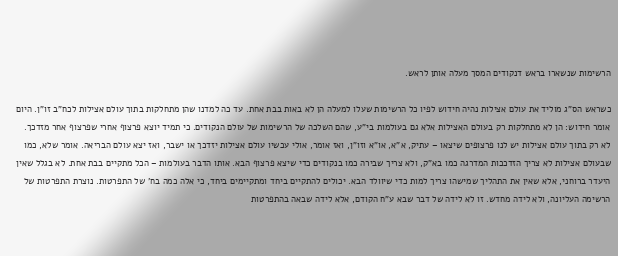הרשימות שנשארו בראש דנקודים המסך מעלה אותן לראש.

כשראש הס"ג מוליד את עולם אצילות נהיה חידוש לפיו כל הרשימות שעלו למעלה הן לא באות בבת אחת. עד כה למדנו שהן מתחלקות בתוך עולם אצילות לכח"ב זו"ן. היום אומר חידוש: הן לא מתחלקות רק בעולם האצילות אלא גם בעולמות בי"ע, שהם השלכה של הרשימות של עולם הנקודים. כי תמיד יוצא פרצוף אחרי שפרצוף אחר מזדכך. לא רק בתוך עולם אצילות יש לנו פרצופים שיצאו – עתיק, א"א, או"א וזו"ן, ואז אומר, אולי עכשיו עולם אצילות יזדכך או ישבר, ואז יצא עולם הבריאה. אומר שלא, כמו שבעולם אצילות לא צריך הזדככות המדרגה כמו בא"ק, ולא צריך שבירה כמו בנקודים כדי שיצא פרצוף הבא. אותו הדבר בעולמות – הכל מתקיים בבת אחת. לא בגלל שאין היעדר ברוחני, אלא שאין את התהליך שמישהו צריך למות כדי שיוולד הבא. יכולים להתקיים ביחד ומתקיימים ביחד, כי אלה כמה בח' של התפרטות. נוצרת התפרטות של הרשימה העליונה, ולא לידה מחדש. זו לא לידה של דבר שבא ע"ח הקודם, אלא לידה שבאה בהתפרטות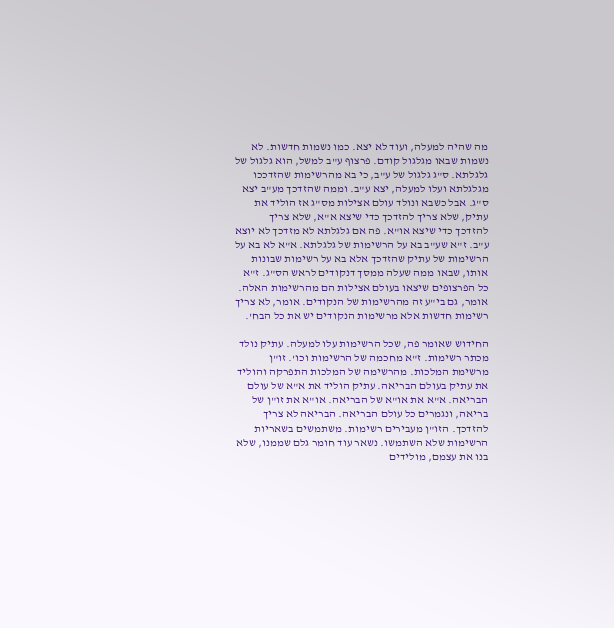מה שהיה למעלה, ועוד לא יצא. כמו נשמות חדשות. לא נשמות שבאו מגלגול קודם. פרצוף ע"ב למשל, הוא גלגול של גלגלתא. ס"ג גלגול של ע"ב, כי בא מהרשימות שהזדככו מגלגלתא ועלו למעלה, יצא ע"ב. וממה שהזדכך מע"ב יצא ס"ג. אבל כשבא ונולד עולם אצילות מס"ג אז הוליד את עתיק, שלא צריך להזדכך כדי שיצא א"א, שלא צריך להזדכך כדי שיצא או"א. פה אם גלגלתא לא מזדכך לא יוצא ע"ב. ז"א שע"ב בא על הרשימות של גלגלתא. א"א לא בא על הרשימות של עתיק שהזדכך אלא בא על רשימות שבונות אותו, שבאו ממה שעלה ממסך דנקודים לראש הס"ג. ז"א כל הפרצופים שיצאו בעולם אצילות הם מהרשימות האלה. אומר, גם בי"ע זה מהרשימות של הנקודים. אומר, לא צריך רשימות חדשות אלא מרשימות הנקודים יש את כל הבח'.

החידוש שאומר פה, שכל הרשימות עלו למעלה. עתיק נולד מכתר רשימות. ז"א מחכמה של הרשימות וכו'. זו"ן מרשימת המלכות. מהרשימה של המלכות התפרקה והוליד את עתיק בעולם הבריאה. עתיק הוליד את א"א של עולם הבריאה. א"א את או"א של הבריאה. או"א את זו"ן של בריאה, ונגמרים כל עולם הבריאה. הבריאה לא צריך להזדכך. הזו"ן מעבירים רשימות. משתמשים בשאריות הרשימות שלא השתמשו. נשאר עוד חומר גלם שממנו, שלא בנו את עצמם, מולידים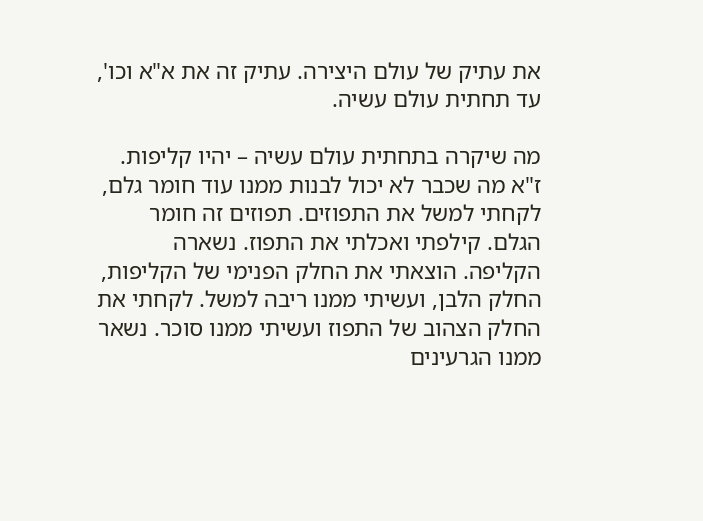את עתיק של עולם היצירה. עתיק זה את א"א וכו', עד תחתית עולם עשיה.

מה שיקרה בתחתית עולם עשיה – יהיו קליפות. ז"א מה שכבר לא יכול לבנות ממנו עוד חומר גלם, לקחתי למשל את התפוזים. תפוזים זה חומר הגלם. קילפתי ואכלתי את התפוז. נשארה הקליפה. הוצאתי את החלק הפנימי של הקליפות, החלק הלבן, ועשיתי ממנו ריבה למשל. לקחתי את החלק הצהוב של התפוז ועשיתי ממנו סוכר. נשאר ממנו הגרעינים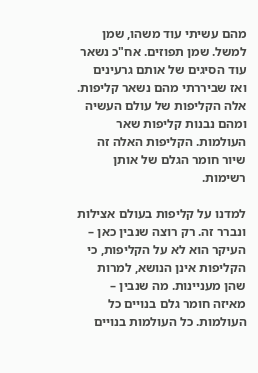מהם עשיתי עוד משהו, שמן למשל. שמן תפוזים. אח"כ נשאר עוד הסיגים של אותם גרעינים ואז שביררתי מהם נשאר קליפות. אלה הקליפות של עולם העשיה ומהם נבנות קליפות שאר העולמות. הקליפות האלה זה שיור חומר הגלם של אותן רשימות.

למדנו על קליפות בעולם אצילות ונברר זה. רק רוצה שנבין כאן – העיקר הוא לא על הקליפות, כי הקליפות אינן הנושא, למרות שהן מעניינות. מה שנבין – מאיזה חומר גלם בנויים כל העולמות. כל העולמות בנויים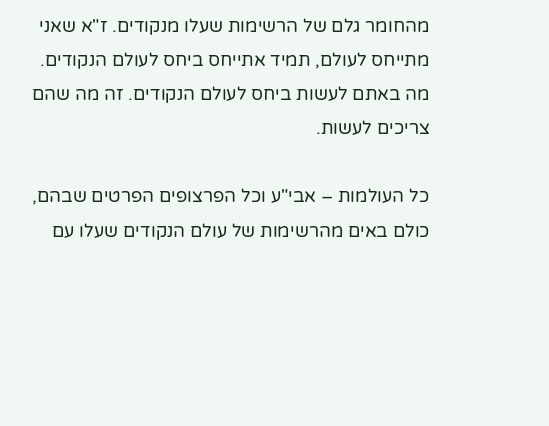מהחומר גלם של הרשימות שעלו מנקודים. ז"א שאני מתייחס לעולם, תמיד אתייחס ביחס לעולם הנקודים. מה באתם לעשות ביחס לעולם הנקודים. זה מה שהם צריכים לעשות.

כל העולמות – אבי"ע וכל הפרצופים הפרטים שבהם, כולם באים מהרשימות של עולם הנקודים שעלו עם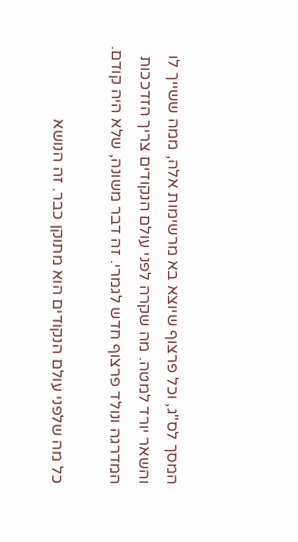המסך לס"ג, וכל פרצוף שיוצא בא מרשימות אלה, ממה ששייך לו והשאר יורד למטה. מה שקרה לפני עולם הנקודים צריך הזדככות המדרגה ונולד פרצוף חדש לגמרי. זה דבר משונה, שלא היה קודם.

כל מה שלפני עולם הנקודים הוא מתוקן כבר. זה הנושא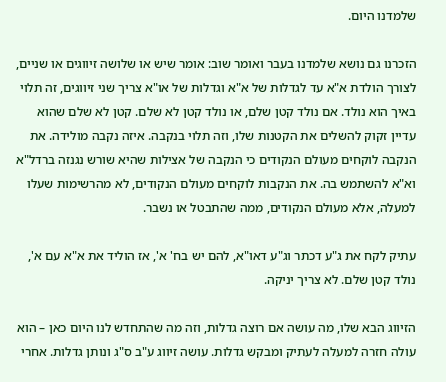שלמדנו היום.

הזכרנו גם נושא שלמדנו בעבר ואומר שוב: אומר שיש או שלושה זיווגים או שניים, לצורך הולדת א"א עד לגדלות של א"א וגדלות של או"א צריך שני זיווגים, זה תלוי באיך הוא נולד. אם נולד קטן שלם, או נולד קטן לא שלם. קטן לא שלם שהוא עדיין זקוק להשלים את הקטנות שלו, וזה תלוי בנקבה. איזה נקבה מולידה. את הנקבה לוקחים מעולם הנקודים כי הנקבה של אצילות שהיא שורש נגנזה ברדל"א וא"א להשתמש בה. את הנקבות לוקחים מעולם הנקודים, לא מהרשימות שעלו למעלה, אלא מעולם הנקודים, ממה שהתבטל או נשבר.

עתיק לקח את ג"ע דכתר וג"ע דאו"א, להם יש בח' א', אז הוליד את א"א עם א', נולד קטן שלם. לא צריך יניקה.

הזיווג הבא שלו, מה עושה אם רוצה גדלות, וזה מה שהתחדש לנו היום כאן – הוא עולה חזרה למעלה לעתיק ומבקש גדלות. עושה זיווג ע"ב ס"ג ונותן גדלות. אחרי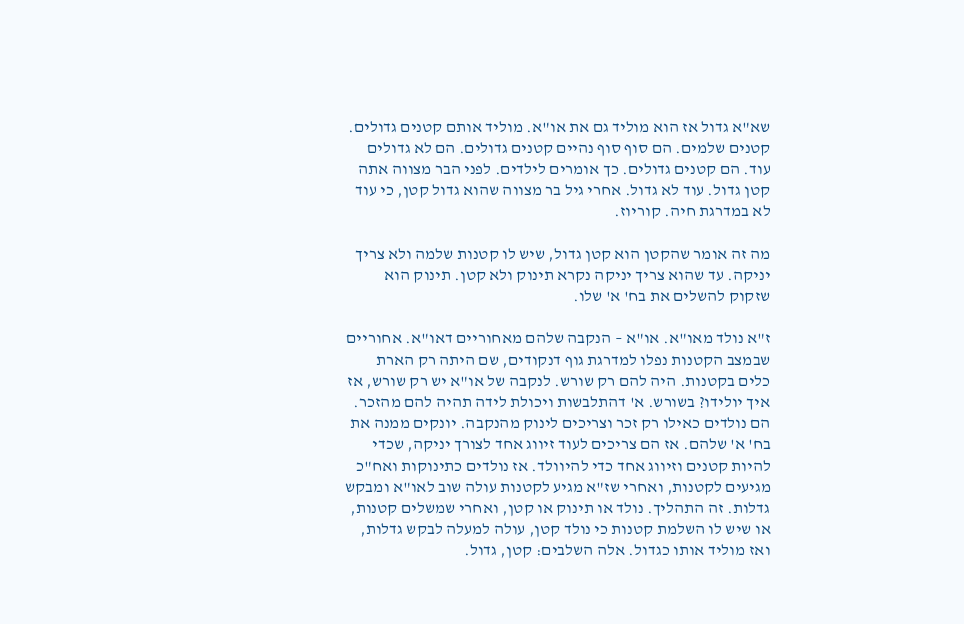שא"א גדול אז הוא מוליד גם את או"א. מוליד אותם קטנים גדולים. קטנים שלמים. הם סוף סוף נהיים קטנים גדולים. הם לא גדולים עוד. הם קטנים גדולים. כך אומרים לילדים. לפני הבר מצווה אתה קטן גדול. עוד לא גדול. אחרי גיל בר מצווה שהוא גדול קטן, כי עוד לא במדרגת חיה. קוריוז.

מה זה אומר שהקטן הוא קטן גדול, שיש לו קטנות שלמה ולא צריך יניקה. עד שהוא צריך יניקה נקרא תינוק ולא קטן. תינוק הוא שזקוק להשלים את בח' א' שלו.

ז"א נולד מאו"א. או"א – הנקבה שלהם מאחוריים דאו"א. אחוריים שבמצב הקטנות נפלו למדרגת גוף דנקודים, שם היתה רק הארת כלים בקטנות. היה להם רק שורש. לנקבה של או"א יש רק שורש, אז איך יולידו? בשורש. א' דהתלבשות ויכולת לידה תהיה להם מהזכר. הם נולדים כאילו רק זכר וצריכים לינוק מהנקבה. יונקים ממנה את בח' א' שלהם. אז הם צריכים לעוד זיווג אחד לצורך יניקה, שכדי להיות קטנים וזיווג אחד כדי להיוולד. אז נולדים כתינוקות ואח"כ מגיעים לקטנות, ואחרי שז"א מגיע לקטנות עולה שוב לאו"א ומבקש גדלות. זה התהליך. נולד או תינוק או קטן, ואחרי שמשלים קטנות, או שיש לו השלמת קטנות כי נולד קטן, עולה למעלה לבקש גדלות, ואז מוליד אותו כגדול. אלה השלבים: קטן, גדול.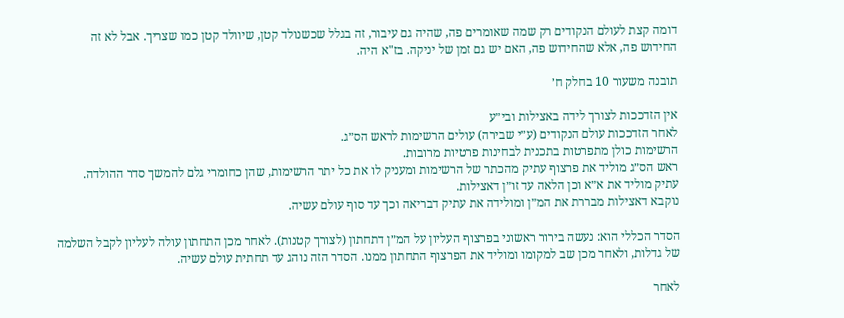דומה קצת לעולם הנקודים רק שמה שאומרים פה, שהיה גם עיבור, זה בגלל שכשנולד קטן, שיוולד קטן כמו שצריך. אבל לא זה החידוש פה, אלא שהחידוש פה, האם יש גם זמן של יניקה. בז"א היה.

תובנה משעור 10 בחלק ח׳

אין הזדככות לצורך לידה באצילות ובי״ע
לאחר הזדככות עולם הנקודים (ע״י שבירה) עולים הרשימות לראש הס״ג.
הרשימות כולן מתפרטות בתכנית לבחינות פרטיות מרובות.
ראש הס״ג מוליד את פרצוף עתיק מהכתר של הרשימות ומעניק לו את כל יתר הרשימות, שהן כחומרי גלם להמשך סדר ההולדה.
עתיק מוליד את א״א וכן הלאה עד זו״ן דאצילות.
נוקבא דאצילות מבררת את המ״ן ומולידה את עתיק דבריאה וכך עד סוף עולם עשיה.

הסדר הכללי הוא: נעשה בירור ראשוני בפרצוף העליון על המ״ן דתחתון (לצורך קטנות). לאחר מכן התחתון עולה לעליון לקבל השלמה של גדלות, ולאחר מכן שב למקומו ומוליד את הפרצוף התחתון ממנו. הסדר הזה נוהג עד תחתית עולם עשיה.

לאחר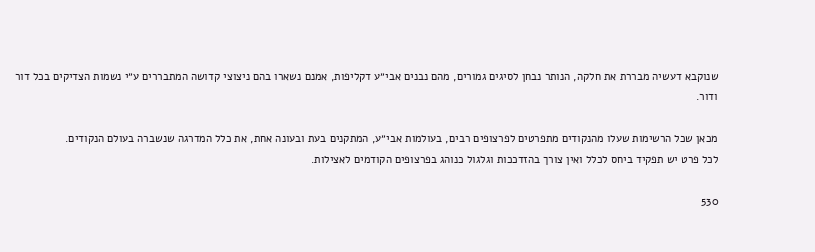שנוקבא דעשיה מבררת את חלקה, הנותר נבחן לסיגים גמורים, מהם נבנים אבי״ע דקליפות, אמנם נשארו בהם ניצוצי קדושה המתבררים ע״י נשמות הצדיקים בכל דור ודור.

מכאן שכל הרשימות שעלו מהנקודים מתפרטים לפרצופים רבים, בעולמות אבי״ע, המתקנים בעת ובעונה אחת, את כלל המדרגה שנשברה בעולם הנקודים.
לכל פרט יש תפקיד ביחס לכלל ואין צורך בהזדככות וגלגול כנוהג בפרצופים הקודמים לאצילות.

530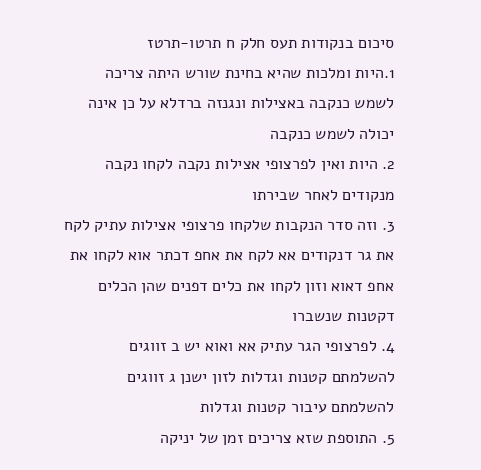סיכום בנקודות תעס חלק ח תרטו-תרטז
1.היות ומלכות שהיא בחינת שורש היתה צריכה לשמש כנקבה באצילות ונגנזה ברדלא על כן אינה יכולה לשמש כנקבה
2. היות ואין לפרצופי אצילות נקבה לקחו נקבה מנקודים לאחר שבירתו
3. וזה סדר הנקבות שלקחו פרצופי אצילות עתיק לקח את גר דנקודים אא לקח את אחפ דכתר אוא לקחו את אחפ דאוא וזון לקחו את כלים דפנים שהן הכלים דקטנות שנשברו
4. לפרצופי הגר עתיק אא ואוא יש ב זווגים להשלמתם קטנות וגדלות לזון ישנן ג זווגים להשלמתם עיבור קטנות וגדלות
5. התוספת שזא צריכים זמן של יניקה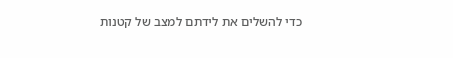כדי להשלים את לידתם למצב של קטנות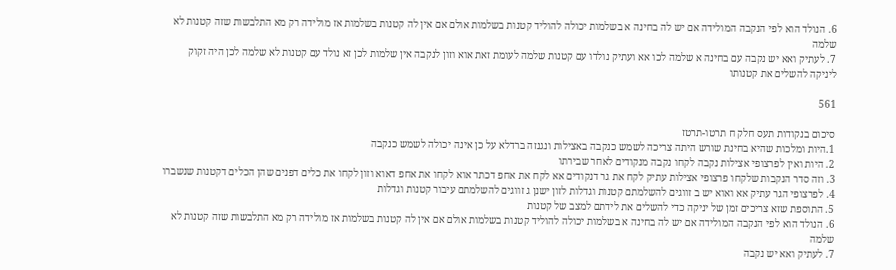6. הנולד הוא לפי הנקבה המולידה אם יש לה בחינה א בשלמות יכולה להוליד קטנות בשלמות אולם אם אין לה קטנות בשלמות אז מולידה רק מא התלבשות שזה קטנות לא שלמה
7. לעתיק ואא יש נקבה עם בחינה א שלמה לכו אא ועתיק נולדו עם קטנות שלמה לעומת זאת אוא וזון לנקבה אין שלמות לכן זא נולד עם קטנות לא שלמה לכן היה זקוק ליניקה להשלים את קטנותו

561

סיכום בנקודות תעס חלק ח תרטו-תרטז
1.היות ומלכות שהיא בחינת שורש היתה צריכה לשמש כנקבה באצילות ונגנזה ברדלא על כן אינה יכולה לשמש כנקבה
2. היות ואין לפרצופי אצילות נקבה לקחו נקבה מנקודים לאחר שבירתו
3. וזה סדר הנקבות שלקחו פרצופי אצילות עתיק לקח את גר דנקודים אא לקח את אחפ דכתר אוא לקחו את אחפ דאוא וזון לקחו את כלים דפנים שהן הכלים דקטנות שנשברו
4. לפרצופי הגר עתיק אא ואוא יש ב זווגים להשלמתם קטנות וגדלות לזון ישנן ג זווגים להשלמתם עיבור קטנות וגדלות
5. התוספת שזא צריכים זמן של יניקה כדי להשלים את לידתם למצב של קטנות
6. הנולד הוא לפי הנקבה המולידה אם יש לה בחינה א בשלמות יכולה להוליד קטנות בשלמות אולם אם אין לה קטנות בשלמות אז מולידה רק מא התלבשות שזה קטנות לא שלמה
7. לעתיק ואא יש נקבה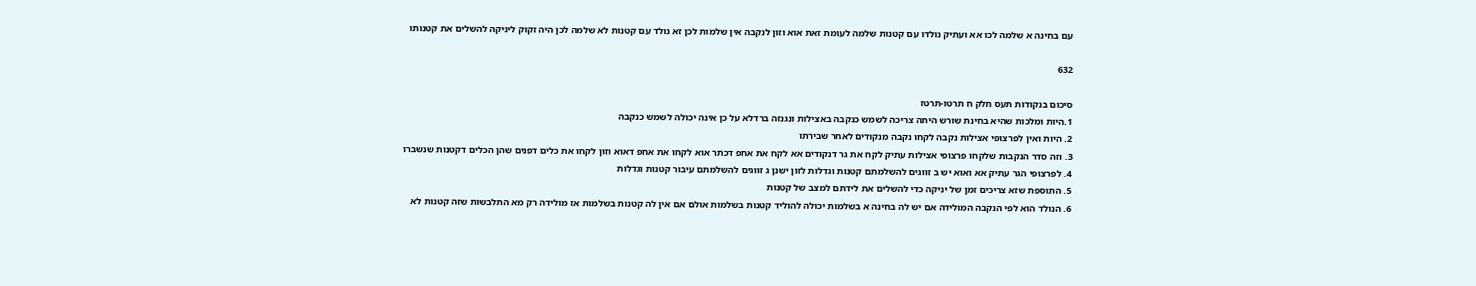עם בחינה א שלמה לכו אא ועתיק נולדו עם קטנות שלמה לעומת זאת אוא וזון לנקבה אין שלמות לכן זא נולד עם קטנות לא שלמה לכן היה זקוק ליניקה להשלים את קטנותו

632

סיכום בנקודות תעס חלק ח תרטו-תרטז
1.היות ומלכות שהיא בחינת שורש היתה צריכה לשמש כנקבה באצילות ונגנזה ברדלא על כן אינה יכולה לשמש כנקבה
2. היות ואין לפרצופי אצילות נקבה לקחו נקבה מנקודים לאחר שבירתו
3. וזה סדר הנקבות שלקחו פרצופי אצילות עתיק לקח את גר דנקודים אא לקח את אחפ דכתר אוא לקחו את אחפ דאוא וזון לקחו את כלים דפנים שהן הכלים דקטנות שנשברו
4. לפרצופי הגר עתיק אא ואוא יש ב זווגים להשלמתם קטנות וגדלות לזון ישנן ג זווגים להשלמתם עיבור קטנות וגדלות
5. התוספת שזא צריכים זמן של יניקה כדי להשלים את לידתם למצב של קטנות
6. הנולד הוא לפי הנקבה המולידה אם יש לה בחינה א בשלמות יכולה להוליד קטנות בשלמות אולם אם אין לה קטנות בשלמות אז מולידה רק מא התלבשות שזה קטנות לא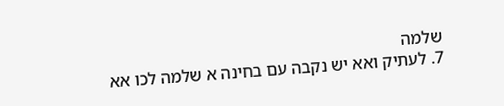שלמה
7. לעתיק ואא יש נקבה עם בחינה א שלמה לכו אא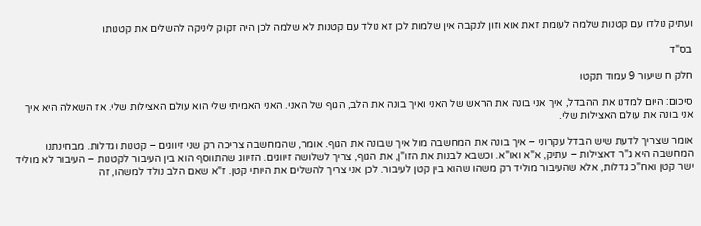ועתיק נולדו עם קטנות שלמה לעומת זאת אוא וזון לנקבה אין שלמות לכן זא נולד עם קטנות לא שלמה לכן היה זקוק ליניקה להשלים את קטנותו

בס"ד

חלק ח שיעור 9 עמוד תקטו

סיכום: היום למדנו את ההבדל, איך אני בונה את הראש של האני ואיך בונה את הלב, הגוף של האני. האני האמיתי שלי הוא עולם האצילות שלי. אז השאלה היא איך אני בונה את עולם האצילות שלי.

אומר שצריך לדעת שיש הבדל עקרוני – איך בונה את המחשבה מול איך שבונה את הגוף. אומר, שהמחשבה צריכה רק שני זיווגים – קטנות וגדלות. מבחינתנו המחשבה היא ג"ר דאצילות – עתיק, א"א ואו"א. וכשבא לבנות את הזו"ן, את הגוף, צריך לשלושה זיווגים. הזיווג שהתווסף הוא בין העיבור לקטנות – העיבור לא מוליד ישר קטן ואח"כ גדלות, אלא שהעיבור מוליד רק משהו שהוא בין קטן לעיבור. לכן אני צריך להשלים את היותי קטן. ז"א שאם הלב נולד למשהו, זה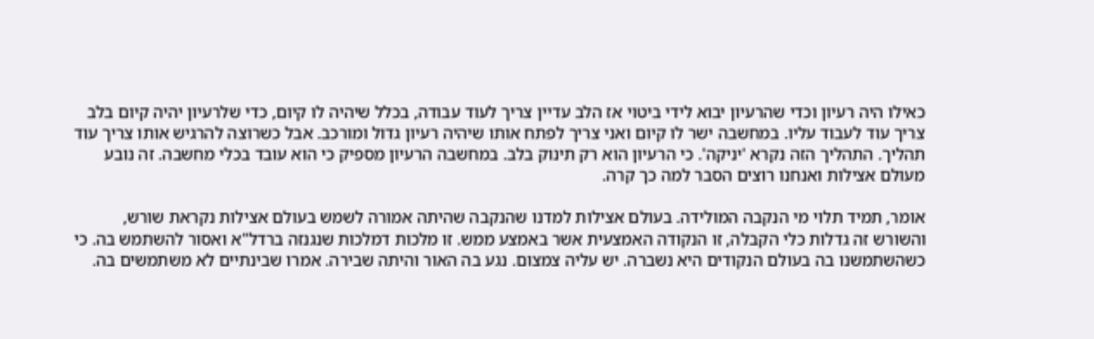כאילו היה רעיון וכדי שהרעיון יבוא לידי ביטוי אז הלב עדיין צריך לעוד עבודה, בכלל שיהיה לו קיום, כדי שלרעיון יהיה קיום בלב צריך עוד לעבוד עליו. במחשבה ישר לו קיום ואני צריך לפתח אותו שיהיה רעיון גדול ומורכב. אבל כשרוצה להרגיש אותו צריך עוד תהליך. התהליך הזה נקרא 'יניקה'. כי הרעיון הוא רק תינוק בלב. במחשבה הרעיון מספיק כי הוא עובד בכלי מחשבה. זה נובע מעולם אצילות ואנחנו רוצים הסבר למה כך קרה.

אומר, תמיד תלוי מי הנקבה המולידה. בעולם אצילות למדנו שהנקבה שהיתה אמורה לשמש בעולם אצילות נקראת שורש, והשורש זה גדלות כלי הקבלה, זו הנקודה האמצעית אשר באמצע ממש. זו מלכות דמלכות שנגנזה ברדל"א ואסור להשתמש בה. כי כשהשתמשנו בה בעולם הנקודים היא נשברה. יש עליה צמצום. נגע בה האור והיתה שבירה. אמרו שבינתיים לא משתמשים בה.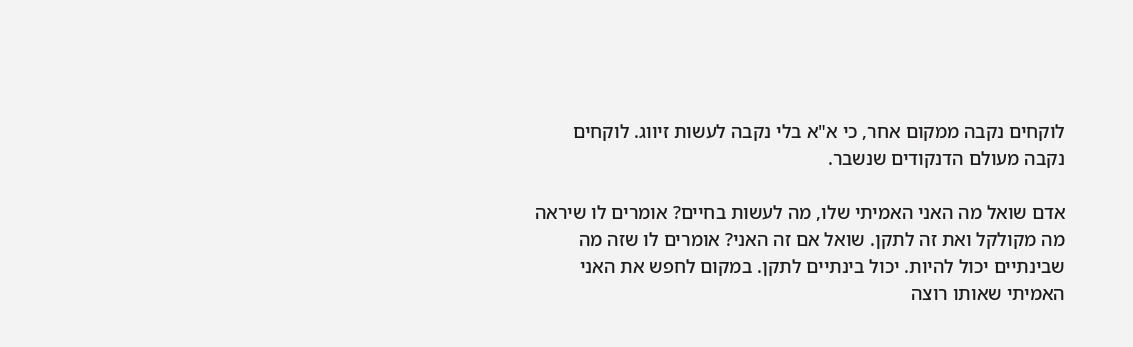לוקחים נקבה ממקום אחר, כי א"א בלי נקבה לעשות זיווג. לוקחים נקבה מעולם הדנקודים שנשבר.

אדם שואל מה האני האמיתי שלו, מה לעשות בחיים? אומרים לו שיראה מה מקולקל ואת זה לתקן. שואל אם זה האני? אומרים לו שזה מה שבינתיים יכול להיות. יכול בינתיים לתקן. במקום לחפש את האני האמיתי שאותו רוצה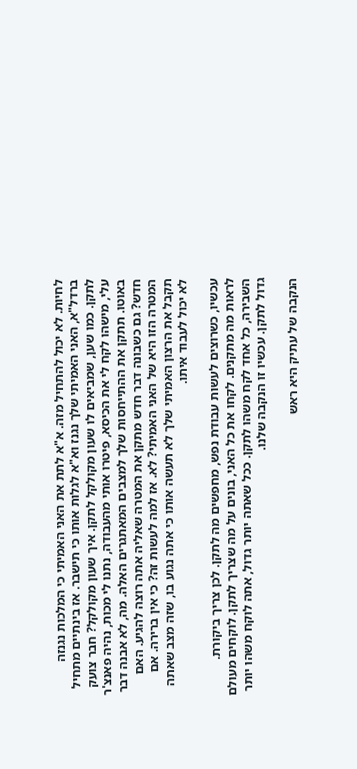לחיות. לא יכול להתחיל מזה. א"א לתת את האני האמיתי כי המלכות נגנזה ברדל"א, האני האמיתי שלך נגנז וא"א לגלות אותו כי תישבר. אז בינתיים מתחיל לתקן. כמו שען, שמביאים לו שעון מקולקל לתקן. איך שעון מקולקל? חבר צועק עלי, מישהו לקח לי את הכיסא, פיטרו אותי מהעבודה, נתנו לי מכות, נהיה פאנצ'ר באוטו. תתקן את ההתייחסות שלך למצבים המאתגרים האלה. מה, לא אבנה דבר חדש? גם כשבונה דבר חדש מתקן את המטרה שאליה אתה רוצה להגיע. האם המטרה הזו היא של האני האמיתי? לא. אז למה לעשות זה? כי אין ברירה. אם תקבל את הרצון האמיתי שלך לא תעשה אותו כי אתה נגוע בו, שזה מצב שאתה לא יכול לעבוד איתו.

עכשיו, כשרוצים לעשות עבודת נפש, מחפשים מה לתקן. לכן צריך ביקורת. לראות מה מתקנים. לקחו את כל האני, בונים על מה שצריך לתקן. לוקחים מעולם השבירה, כל אחד לקח משהו לתקן. ככל שאתה יותר גדול, אתה לוקח משהו יותר גדול לתקן. עכשיו זו הנקבה שלנו.

הנקבה של עתיק היא ראש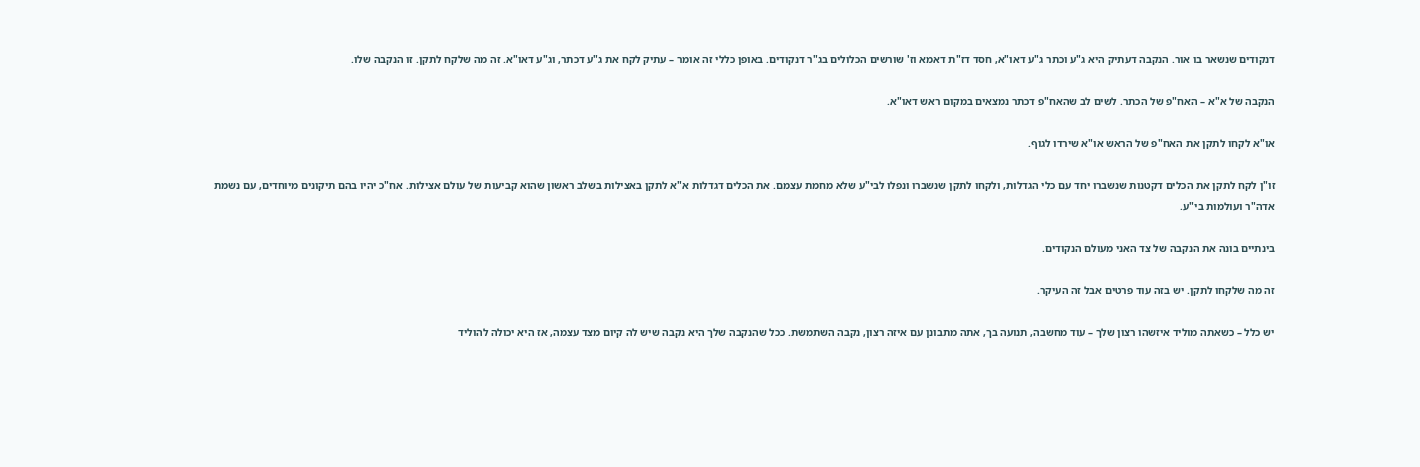דנקודים שנשאר בו אור. הנקבה דעתיק היא ג"ע וכתר ג"ע דאו"א, חסד דז"ת דאמא וז' שורשים הכלולים בג"ר דנקודים. באופן כללי זה אומר – עתיק לקח את ג"ע דכתר, וג"ע דאו"א. זה מה שלקח לתקן. זו הנקבה שלו.

הנקבה של א"א – האח"פ של הכתר. לשים לב שהאח"פ דכתר נמצאים במקום ראש דאו"א.

או"א לקחו לתקן את האח"פ של הראש או"א שירדו לגוף.

זו"ן לקח לתקן את הכלים דקטנות שנשברו יחד עם כלי הגדלות, ולקחו לתקן שנשברו ונפלו לבי"ע שלא מחמת עצמם. את הכלים דגדלות א"א לתקן באצילות בשלב ראשון שהוא קביעות של עולם אצילות. אח"כ יהיו בהם תיקונים מיוחדים, עם נשמת אדה"ר ועולמות בי"ע.

בינתיים בונה את הנקבה של צד האני מעולם הנקודים.

זה מה שלקחו לתקן. יש בזה עוד פרטים אבל זה העיקר.

יש כלל – כשאתה מוליד איזשהו רצון שלך – עוד מחשבה, תנועה בך, אתה מתבונן עם איזה רצון, נקבה השתמשת. ככל שהנקבה שלך היא נקבה שיש לה קיום מצד עצמה, אז היא יכולה להוליד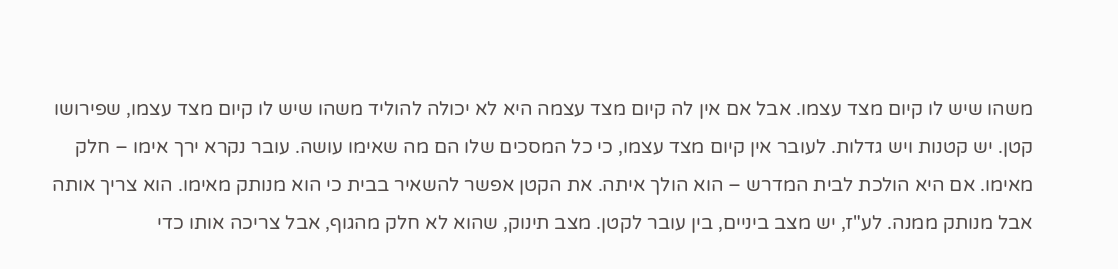משהו שיש לו קיום מצד עצמו. אבל אם אין לה קיום מצד עצמה היא לא יכולה להוליד משהו שיש לו קיום מצד עצמו, שפירושו קטן. יש קטנות ויש גדלות. לעובר אין קיום מצד עצמו, כי כל המסכים שלו הם מה שאימו עושה. עובר נקרא ירך אימו – חלק מאימו. אם היא הולכת לבית המדרש – הוא הולך איתה. את הקטן אפשר להשאיר בבית כי הוא מנותק מאימו. הוא צריך אותה אבל מנותק ממנה. לע"ז, יש מצב ביניים, בין עובר לקטן. מצב תינוק, שהוא לא חלק מהגוף, אבל צריכה אותו כדי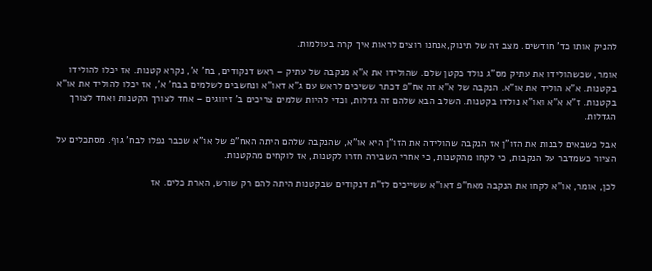להניק אותו כד' חודשים. מצב זה של תינוק,אנחנו רוצים לראות איך קרה בעולמות.

אומר, שכשהולידו את עתיק מס"ג נולד כקטן שלם. שהולידו את א"א מנקבה של עתיק – ראש דנקודים, בח' א', נקרא קטנות. אז יכלו להולידו בקטנות. א"א הוליד את או"א. הנקבה של א"א זה אח"פ דכתר ששיכים לראש עם ג"א דאו"א ונחשבים לשלמים בבח' א', אז יכלו להוליד את או"א בקטנות. ז"א א"א ואו"א נולדו בקטנות. השלב הבא שלהם זה גדלות, וכדי להיות שלמים צריכים ב' זיווגים – אחד לצורך הקטנות ואחד לצורך הגדלות.

אבל כשבאים לבנות את הזו"ן אז הנקבה שהולידה את הזו"ן היא או"א, שהנקבה שלהם היתה האח"פ של או"א שכבר נפלו לבח' גוף. מסתכלים על הציור כשמדבר על הנקבות, כי לקחו מהקטנות, כי אחרי השבירה חזרו לקטנות, אז לוקחים מהקטנות.

לכן, אומר, או"א לקחו את הנקבה מאח"פ דאו"א ששייכים לז"ת דנקודים שבקטנות היתה להם רק שורש, הארת כלים. אז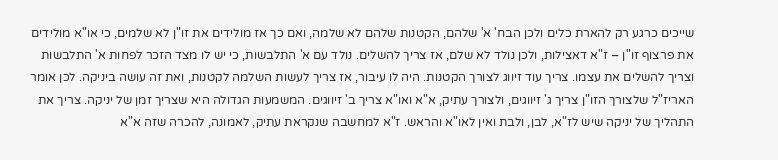שייכים כרגע רק להארת כלים ולכן הבח' א' שלהם, הקטנות שלהם לא שלמה, ואם כך אז מולידים את זו"ן לא שלמים, כי או"א מולידים את פרצוף זו"ן – ז"א דאצילות, ולכן נולד לא שלם, אז צריך להשלים. נולד עם א' התלבשות, כי יש לו מצד הזכר לפחות א' התלבשות וצריך להשלים את עצמו. צריך עוד זיווג לצורך הקטנות. היה לו עיבור, אז צריך לעשות השלמה לקטנות, ואת זה עושה ביניקה. לכן אומר האריז"ל שלצורך הזו"ן צריך ג' זיווגים, ולצורך עתיק, א"א ואו"א צריך ב' זיווגים. המשמעות הגדולה היא שצריך זמן של יניקה. צריך את התהליך של יניקה שיש לז"א, לבן, ולבת ואין לאו"א והראש. ז"א למחשבה שנקראת עתיק, לאמונה, להכרה שזה א"א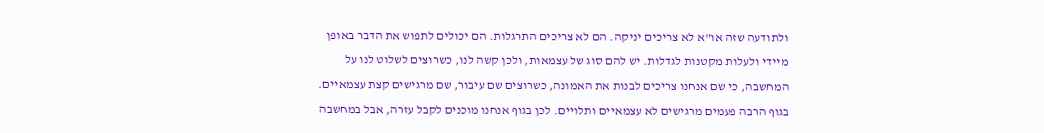ולתודעה שזה או"א לא צריכים יניקה. הם לא צריכים התרגלות. הם יכולים לתפוש את הדבר באופן מיידי ולעלות מקטנות לגדלות. יש להם סוג של עצמאות, ולכן קשה לנו, כשרוצים לשלוט לנו על המחשבה, כי שם אנחנו צריכים לבנות את האמונה, כשרוצים שם עיבור, שם מרגישים קצת עצמאיים. בגוף הרבה פעמים מרגישים לא עצמאיים ותלויים. לכן בגוף אנחנו מוכנים לקבל עזרה, אבל במחשבה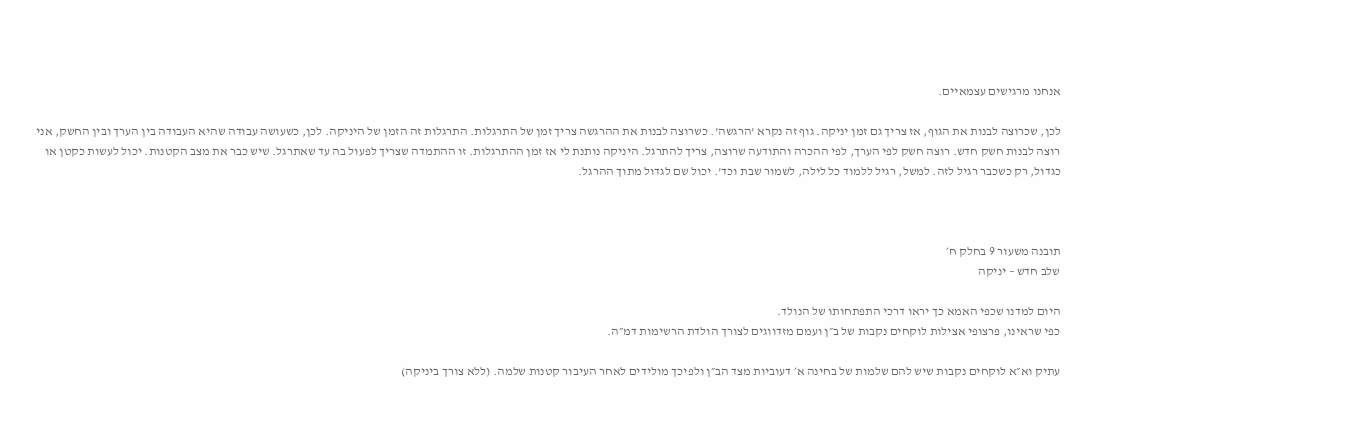אנחנו מרגישים עצמאיים.

לכן, שכרוצה לבנות את הגוף, אז צריך גם זמן יניקה. גוף זה נקרא 'הרגשה'. כשרוצה לבנות את ההרגשה צריך זמן של התרגלות. התרגלות זה הזמן של היניקה. לכן, כשעושה עבודה שהיא העבודה בין הערך ובין החשק, אני רוצה לבנות חשק חדש. רוצה חשק לפי הערך, לפי ההכרה והתודעה שרוצה, צריך להתרגל. היניקה נותנת לי אז זמן ההתרגלות. זו ההתמדה שצריך לפעול בה עד שאתרגל. שיש כבר את מצב הקטנות. יכול לעשות כקטן או כגדול, רק כשכבר רגיל לזה. למשל, רגיל ללמוד כל לילה, לשמור שבת וכד'. יכול שם לגדול מתוך ההרגל.



תובנה משעור 9 בחלק ח׳
שלב חדש – יניקה

היום למדנו שכפי האמא כך יראו דרכי התפתחותו של הנולד.
כפי שראינו, פרצופי אצילות לוקחים נקבות של ב״ן ועמם מזדווגים לצורך הולדת הרשימות דמ״ה.

עתיק וא״א לוקחים נקבות שיש להם שלמות של בחינה א׳ דעוביות מצד הב״ן ולפיכך מולידים לאחר העיבור קטנות שלמה. (ללא צורך ביניקה)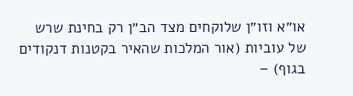או״א וזו״ן שלוקחים מצד הב״ן רק בחינת שרש של עוביות (אור המלכות שהאיר בקטנות דנקודים בגוף) –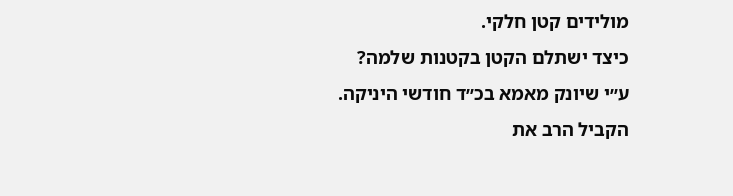מולידים קטן חלקי.
כיצד ישתלם הקטן בקטנות שלמה?
ע״י שיונק מאמא בכ״ד חודשי היניקה.
הקביל הרב את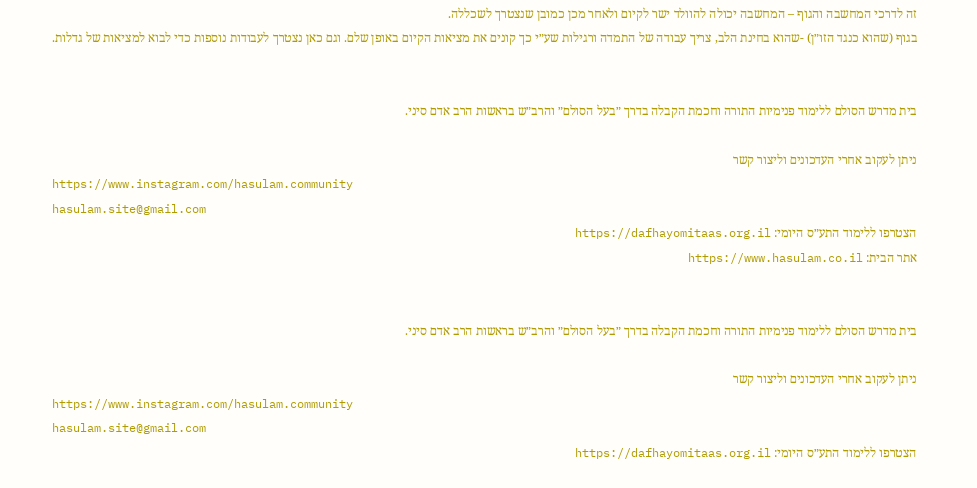זה לדרכי המחשבה והגוף – המחשבה יכולה להוולד ישר לקיום ולאחר מכן כמובן שנצטרך לשכללה.
בגוף (שהוא כנגד הזו״ן) -שהוא בחינת הלב, צריך עבודה של התמדה ורגילות שע״י כך קונים את מציאות הקיום באופן שלם. וגם כאן נצטרך לעבודות נוספות כדי לבוא למציאות של גדלות.


בית מדרש הסולם ללימוד פנימיות התורה וחכמת הקבלה בדרך ״בעל הסולם״ והרב״ש בראשות הרב אדם סיני.

ניתן לעקוב אחרי העדכונים וליצור קשר
https://www.instagram.com/hasulam.community
hasulam.site@gmail.com
הצטרפו ללימוד התע״ס היומי: https://dafhayomitaas.org.il
אתר הבית: https://www.hasulam.co.il


בית מדרש הסולם ללימוד פנימיות התורה וחכמת הקבלה בדרך ״בעל הסולם״ והרב״ש בראשות הרב אדם סיני.

ניתן לעקוב אחרי העדכונים וליצור קשר
https://www.instagram.com/hasulam.community
hasulam.site@gmail.com
הצטרפו ללימוד התע״ס היומי: https://dafhayomitaas.org.il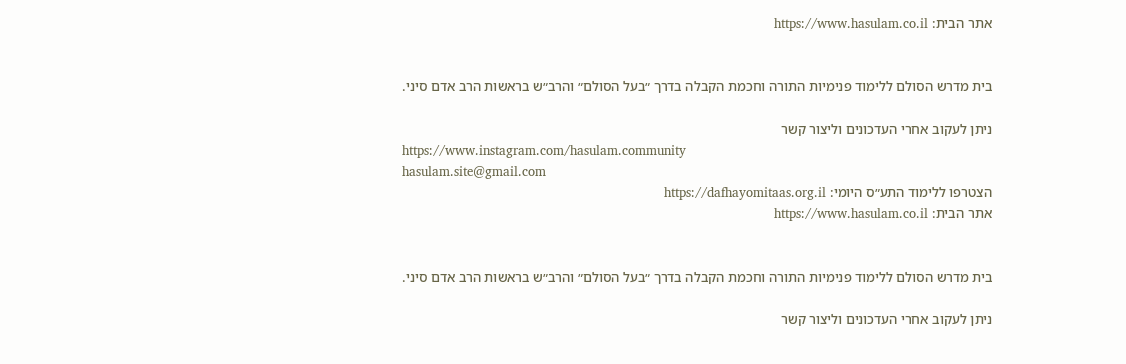אתר הבית: https://www.hasulam.co.il


בית מדרש הסולם ללימוד פנימיות התורה וחכמת הקבלה בדרך ״בעל הסולם״ והרב״ש בראשות הרב אדם סיני.

ניתן לעקוב אחרי העדכונים וליצור קשר
https://www.instagram.com/hasulam.community
hasulam.site@gmail.com
הצטרפו ללימוד התע״ס היומי: https://dafhayomitaas.org.il
אתר הבית: https://www.hasulam.co.il


בית מדרש הסולם ללימוד פנימיות התורה וחכמת הקבלה בדרך ״בעל הסולם״ והרב״ש בראשות הרב אדם סיני.

ניתן לעקוב אחרי העדכונים וליצור קשר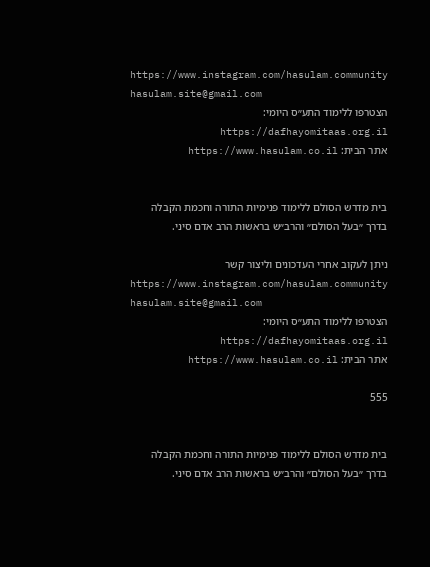https://www.instagram.com/hasulam.community
hasulam.site@gmail.com
הצטרפו ללימוד התע״ס היומי: https://dafhayomitaas.org.il
אתר הבית: https://www.hasulam.co.il


בית מדרש הסולם ללימוד פנימיות התורה וחכמת הקבלה בדרך ״בעל הסולם״ והרב״ש בראשות הרב אדם סיני.

ניתן לעקוב אחרי העדכונים וליצור קשר
https://www.instagram.com/hasulam.community
hasulam.site@gmail.com
הצטרפו ללימוד התע״ס היומי: https://dafhayomitaas.org.il
אתר הבית: https://www.hasulam.co.il

555


בית מדרש הסולם ללימוד פנימיות התורה וחכמת הקבלה בדרך ״בעל הסולם״ והרב״ש בראשות הרב אדם סיני.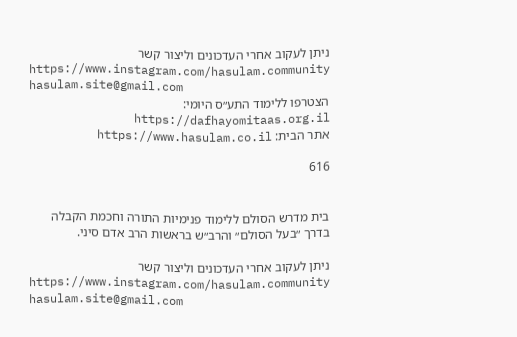ניתן לעקוב אחרי העדכונים וליצור קשר
https://www.instagram.com/hasulam.community
hasulam.site@gmail.com
הצטרפו ללימוד התע״ס היומי: https://dafhayomitaas.org.il
אתר הבית: https://www.hasulam.co.il

616


בית מדרש הסולם ללימוד פנימיות התורה וחכמת הקבלה בדרך ״בעל הסולם״ והרב״ש בראשות הרב אדם סיני.

ניתן לעקוב אחרי העדכונים וליצור קשר
https://www.instagram.com/hasulam.community
hasulam.site@gmail.com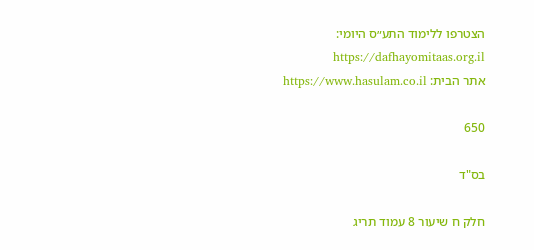הצטרפו ללימוד התע״ס היומי: https://dafhayomitaas.org.il
אתר הבית: https://www.hasulam.co.il

650

בס"ד

חלק ח שיעור 8 עמוד תריג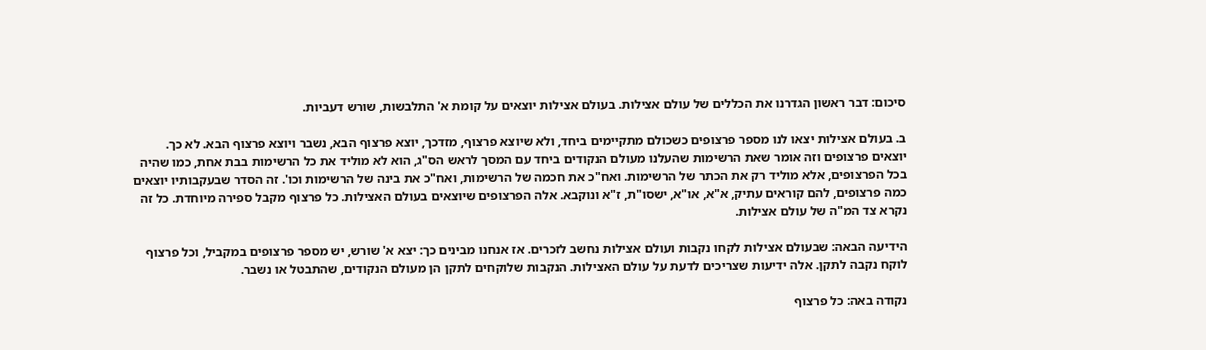סיכום: דבר ראשון הגדרנו את הכללים של עולם אצילות. בעולם אצילות יוצאים על קומת א' התלבשות, שורש דעביות.

ב. בעולם אצילות יצאו לנו מספר פרצופים כשכולם מתקיימים ביחד, ולא שיוצא פרצוף, מזדכך, יוצא פרצוף הבא, נשבר ויוצא פרצוף הבא. לא כך. יוצאים פרצופים וזה אומר שאת הרשימות שהעלנו מעולם הנקודים ביחד עם המסך לראש הס"ג, הוא לא מוליד את כל הרשימות בבת אחת, כמו שהיה בכל הפרצופים, אלא מוליד רק את הכתר של הרשימות. ואח"כ את חכמה של הרשימות, ואח"כ את בינה של הרשימות וכו'. זה הסדר שבעקבותיו יוצאים כמה פרצופים, להם קוראים עתיק, א"א, או"א, ישסו"ת, ז"א ונוקבא. אלה הפרצופים שיוצאים בעולם האצילות. כל פרצוף מקבל ספירה מיוחדת. כל זה נקרא צד המ"ה של עולם אצילות.

הידיעה הבאה: שבעולם אצילות לקחו נקבות ועולם אצילות נחשב לזכרים. אז אנחנו מבינים כך: יצא א' שורש, יש מספר פרצופים במקביל, וכל פרצוף לוקח נקבה לתקן. אלה ידיעות שצריכים לדעת על עולם האצילות. הנקבות שלוקחים לתקן הן מעולם הנקודים, שהתבטל או נשבר.

נקודה באה: כל פרצוף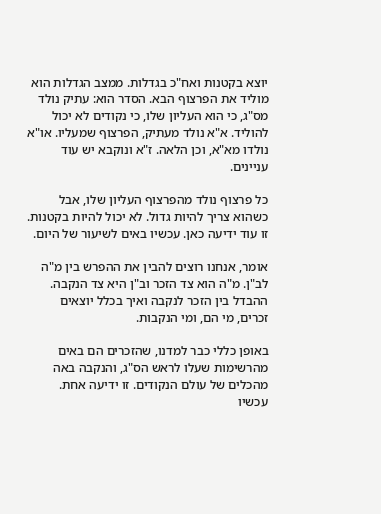יוצא בקטנות ואח"כ בגדלות. ממצב הגדלות הוא מוליד את הפרצוף הבא. הסדר הוא: עתיק נולד מס"ג, כי הוא העליון שלו, כי נקודים לא יכול להוליד. א"א נולד מעתיק, הפרצוף שמעליו. או"א נולדו מא"א, וכן הלאה. ז"א ונוקבא יש עוד עניינים.

כל פרצוף נולד מהפרצוף העליון שלו, אבל כשהוא צריך להיות גדול. לא יכול להיות בקטנות. זו עוד ידיעה כאן. עכשיו באים לשיעור של היום.

אומר, אנחנו רוצים להבין את ההפרש בין מ"ה לב"ן. מ"ה הוא צד הזכר וב"ן היא צד הנקבה. ההבדל בין הזכר לנקבה ואיך בכלל יוצאים זכרים, מי הם, ומי הנקבות.

באופן כללי כבר למדנו, שהזכרים הם באים מהרשימות שעלו לראש הס"ג, והנקבה באה מהכלים של עולם הנקודים. זו ידיעה אחת. עכשיו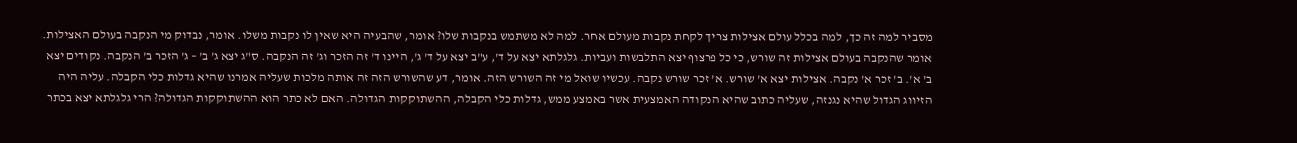מסביר למה זה כך, למה בכלל עולם אצילות צריך לקחת נקבות מעולם אחר. למה לא משתמש בנקבות שלו? אומר, שהבעיה היא שאין לו נקבות משלו. אומר, נבדוק מי הנקבה בעולם האצילות. אומר שהנקבה בעולם אצילות זה שורש, כי כל פרצוף יצא התלבשות ועביות. גלגלתא יצא על ד', ע"ב יצא על ד' ג', היינו ד' זה הזכר וג' זה הנקבה. ס"ג יצא ג' ב' – ג' הזכר ב' הנקבה. נקודים יצא ב' א'. ב' זכר א' נקבה. אצילות יצא א' שורש. א' זכר שורש נקבה. עכשיו שואל מי זה השורש הזה. אומר, דע שהשורש הזה זה אותה מלכות שעליה אמרנו שהיא גדלות כלי הקבלה. עליה היה הזיווג הגדול שהיא נגנזה, שעליה כתוב שהיא הנקודה האמצעית אשר באמצע ממש, גדלות כלי הקבלה, ההשתוקקות הגדולה. האם לא כתר הוא ההשתוקקות הגדולה? הרי גלגלתא יצא בכתר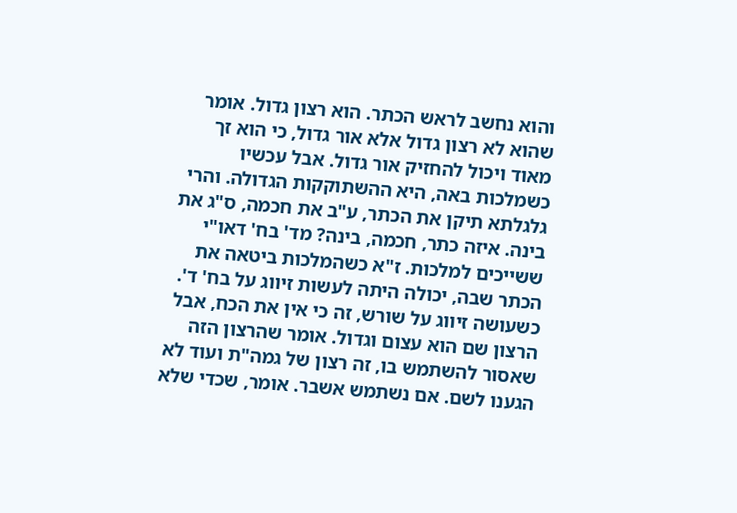והוא נחשב לראש הכתר. הוא רצון גדול. אומר שהוא לא רצון גדול אלא אור גדול, כי הוא זך מאוד ויכול להחזיק אור גדול. אבל עכשיו כשמלכות באה, היא ההשתוקקות הגדולה. והרי גלגלתא תיקן את הכתר, ע"ב את חכמה, ס"ג את בינה. איזה כתר, חכמה, בינה? מד' בח' דאו"י ששייכים למלכות. ז"א כשהמלכות ביטאה את הכתר שבה, יכולה היתה לעשות זיווג על בח' ד'. כשעושה זיווג על שורש, זה כי אין את הכח, אבל הרצון שם הוא עצום וגדול. אומר שהרצון הזה שאסור להשתמש בו, זה רצון של גמה"ת ועוד לא הגענו לשם. אם נשתמש אשבר. אומר, שכדי שלא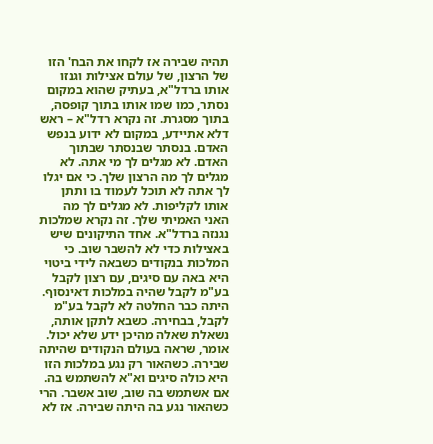תהיה שבירה אז לקחו את הבח' הזו של הרצון, של עולם אצילות וגנזו אותו ברדל"א, בעתיק שהוא במקום נסתר, כמו שמו אותו בתוך קופסה, בתוך מסגרת. זה נקרא רדל"א – ראש דלא אתיידע, במקום לא ידוע בנפש האדם. בנסתר שבנסתר שבתוך האדם. לא מגלים לך מי אתה. לא מגלים לך מה הרצון שלך. כי אם יגלו לך אתה לא תוכל לעמוד בו ותתן אותו לקליפות. לא מגלים לך מה האני האמיתי שלך. זה נקרא שמלכות נגנזה ברדל"א. אחד התיקונים שיש באצילות כדי לא להשבר שוב. כי המלכות בנקודים כשבאה לידי ביטוי היא באה עם סיגים, עם רצון לקבל בע"מ לקבל שהיה במלכות דאינסוף. היתה כבר החלטה לא לקבל בע"מ לקבל, בבחירה. כשבא לתקן אותה, נשאלת שאלה מהיכן ידע שלא יכול. אומר, שראה בעולם הנקודים שהיתה שבירה. כשהאור רק נגע במלכות הזו היא כולה סיגים וא"א להשתמש בה. אם אשתמש בה שוב, שוב אשבר. הרי כשהאור נגע בה היתה שבירה. אז לא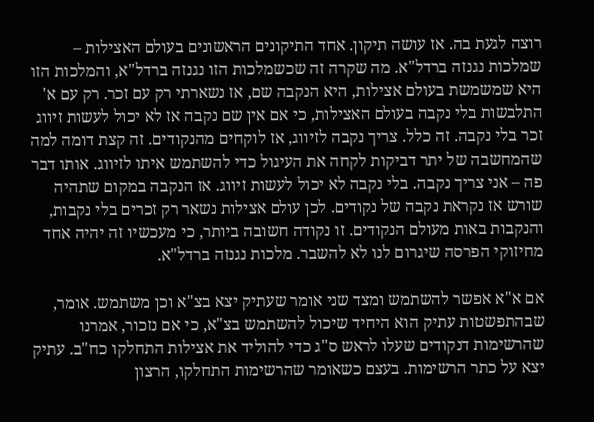רוצה לגעת בה. אז עושה תיקון. אחד התיקונים הראשונים בעולם האצילות – שמלכות נגנזה ברדל"א. מה שקרה זה שכשמלכות הזו נגנזה ברדל"א, והמלכות הזו היא שמשמשת בעולם אצילות, היא הנקבה שם, אז נשארתי רק עם זכר. רק עם א' התלבשות בלי נקבה בעולם האצילות, כי אם אין שם נקבה אז לא יכול לעשות זיווג זכר בלי נקבה. זה כלל. צריך נקבה לזיווג, אז לוקחים מהנקודים. זה קצת דומה למה שהמחשבה של יתר דביקות לקחה את העיגול כדי להשתמש איתו לזיווג. אותו דבר פה – אני צריך נקבה. בלי נקבה לא יכול לעשות זיווג. אז הנקבה במקום שתהיה שורש אז נקראת נקבה של נקודים. לכן עולם אצילות נשאר רק זכרים בלי נקבות, והנקבות באות מעולם הנקודים. זו נקודה חשובה ביותר, כי מעכשיו זה יהיה אחד מחיזוקי הפרסה שיגרום לנו לא להשבר. מלכות נגנזה ברדל"א.

אם א"א אפשר להשתמש ומצד שני אומר שעתיק יצא בצ"א וכן משתמש. אומר, שבהתפשטות עתיק הוא היחיד שיכול להשתמש בצ"א, כי אם נזכור, אמרנו שהרשימות דנקודים שעלו לראש ס"ג כדי להוליד את אצילות התחלקו כח"ב. עתיק יצא על כתר הרשימות. בעצם כשאומר שהרשימות התחלקו, הרצון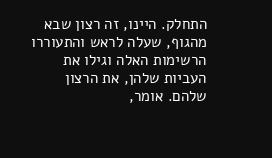התחלק. היינו, זה רצון שבא מהגוף, שעלה לראש והתעוררו הרשימות האלה וגילו את העביות שלהן, את הרצון שלהם. אומר,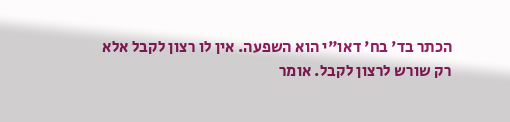הכתר בד' בח' דאו"י הוא השפעה. אין לו רצון לקבל אלא רק שורש לרצון לקבל. אומר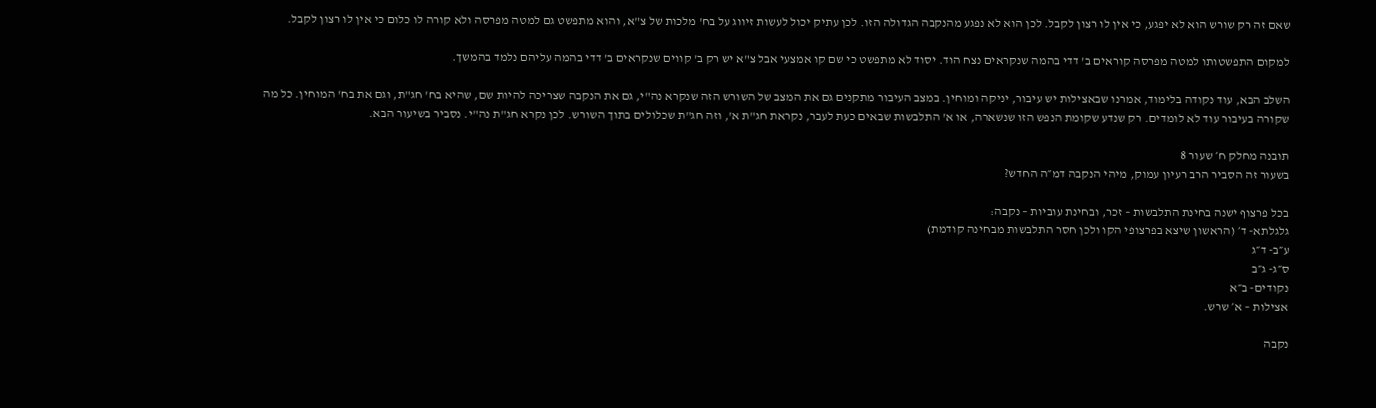שאם זה רק שורש הוא לא יפגע, כי אין לו רצון לקבל. לכן הוא לא נפגע מהנקבה הגדולה הזו. לכן עתיק יכול לעשות זיווג על בח' מלכות של צ"א, והוא מתפשט גם למטה מפרסה ולא קורה לו כלום כי אין לו רצון לקבל.

למקום התפשטותו למטה מפרסה קוראים ב' דדי בהמה שנקראים נצח הוד. יסוד לא מתפשט כי שם קו אמצעי אבל צ"א יש רק ב' קווים שנקראים ב' דדי בהמה עליהם נלמד בהמשך.

השלב הבא, עוד נקודה בלימוד, אמרנו שבאצילות יש עיבור, יניקה ומוחין. במצב העיבור מתקנים גם את המצב של השורש הזה שנקרא נה"י, גם את הנקבה שצריכה להיות שם, שהיא בח' חג"ת, וגם את בח' המוחין. כל מה שקורה בעיבור עוד לא לומדים. רק שנדע שקומת הנפש הזו שנשארה, או א' התלבשות שבאים כעת לעבר, נקראת חג"ת א', וזה חג"ת שכלולים בתוך השורש. לכן נקרא חג"ת נה"י. נסביר בשיעור הבא.

תובנה מחלק ח׳ שעור 8
בשעור זה הסביר הרב רעיון עמוק, מיהי הנקבה דמ״ה החדש?

בכל פרצוף ישנה בחינת התלבשות – זכר, ובחינת עוביות – נקבה:
גלגלתא- ד׳ (הראשון שיצא בפרצופי הקו ולכן חסר התלבשות מבחינה קודמת)
ע״ב- ד״ג
ס״ג- ג״ב
נקודים- ב״א
אצילות – א׳ שרש.

נקבה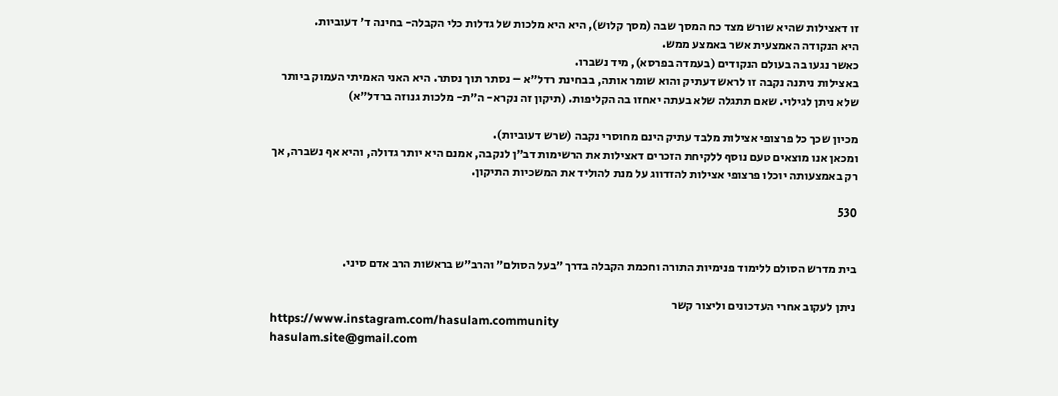זו דאצילות שהיא שורש מצד כח המסך שבה (מסך קלוש), היא היא מלכות של גדלות כלי הקבלה- בחינה ד׳ דעוביות.
היא הנקודה האמצעית אשר באמצע ממש.
כאשר נגעו בה בעולם הנקודים (בעמדה בפרסא), מיד נשברו.
באצילות ניתנה נקבה זו לראש דעתיק והוא שומר אותה, בבחינת רדל״א – נסתר תוך נסתר. היא האני האמיתי העמוק ביותר שלא ניתן לגילוי. שאם תתגלה שלא בעתה יאחזו בה הקליפות. (תיקון זה נקרא- ה״ת- מלכות גנוזה ברדל״א)

מכיון שכך כל פרצופי אצילות מלבד עתיק הינם מחוסרי נקבה (שרש דעוביות).
ומכאן אנו מוצאים טעם נוסף ללקיחת הזכרים דאצילות את הרשימות דב״ן לנקבה, אמנם היא יותר גדולה, והיא אף נשברה, אך רק באמצעותה יוכלו פרצופי אצילות להזדווג על מנת להוליד את המשכיות התיקון.

530


בית מדרש הסולם ללימוד פנימיות התורה וחכמת הקבלה בדרך ״בעל הסולם״ והרב״ש בראשות הרב אדם סיני.

ניתן לעקוב אחרי העדכונים וליצור קשר
https://www.instagram.com/hasulam.community
hasulam.site@gmail.com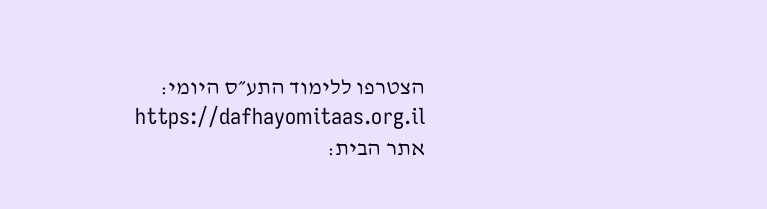הצטרפו ללימוד התע״ס היומי: https://dafhayomitaas.org.il
אתר הבית: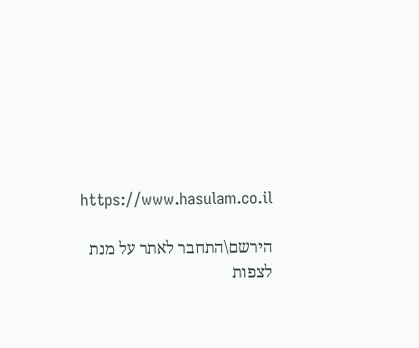https://www.hasulam.co.il

הירשם\התחבר לאתר על מנת לצפות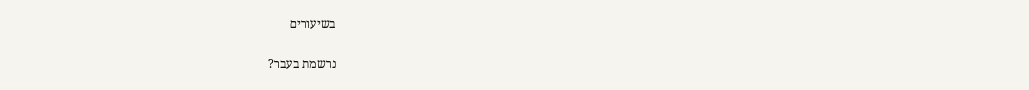בשיעורים

נרשמת בעבר?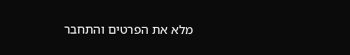מלא את הפרטים והתחבר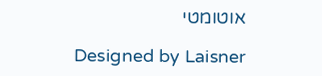אוטומטי

Designed by Laisner